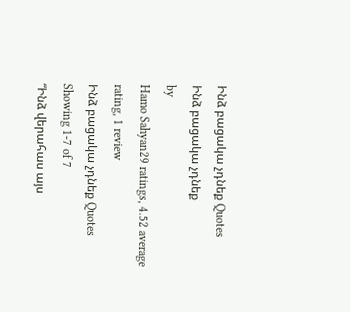Ինձ բացակա չդնեք Quotes
Ինձ բացակա չդնեք
by
Hamo Sahyan29 ratings, 4.52 average rating, 1 review
Ինձ բացակա չդնեք Quotes
Showing 1-7 of 7
“Ինձ վերահաս այս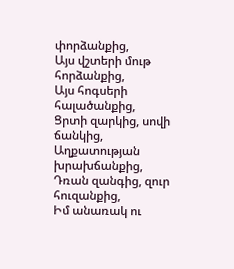փորձանքից,
Այս վշտերի մութ հորձանքից,
Այս հոգսերի հալածանքից,
Ցրտի զարկից, սովի ճանկից,
Աղքատության խրախճանքից,
Դռան զանգից, զուր հուզանքից,
Իմ անառակ ու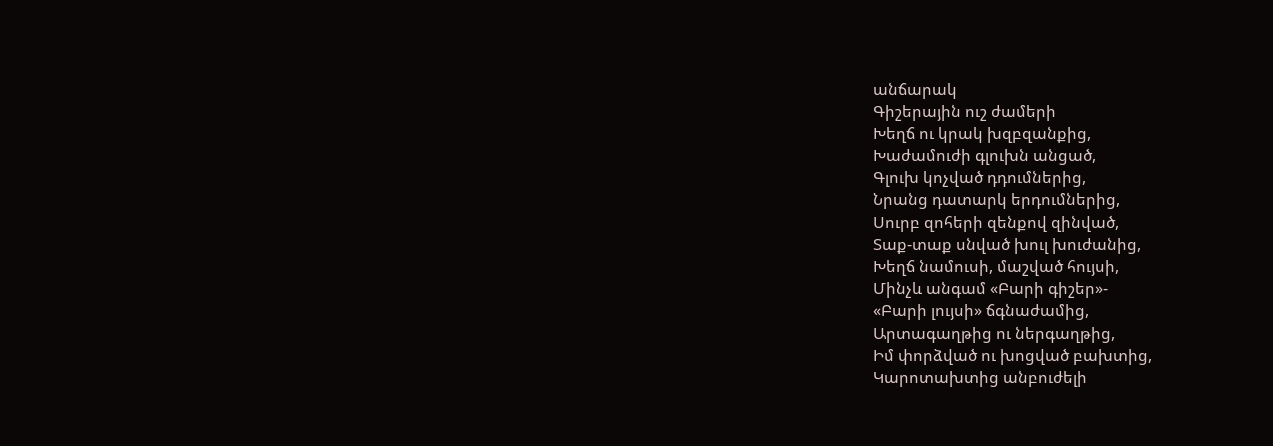անճարակ
Գիշերային ուշ ժամերի
Խեղճ ու կրակ խզբզանքից,
Խաժամուժի գլուխն անցած,
Գլուխ կոչված դդումներից,
Նրանց դատարկ երդումներից,
Սուրբ զոհերի զենքով զինված,
Տաք-տաք սնված խուլ խուժանից,
Խեղճ նամուսի, մաշված հույսի,
Մինչև անգամ «Բարի գիշեր»-
«Բարի լույսի» ճգնաժամից,
Արտագաղթից ու ներգաղթից,
Իմ փորձված ու խոցված բախտից,
Կարոտախտից անբուժելի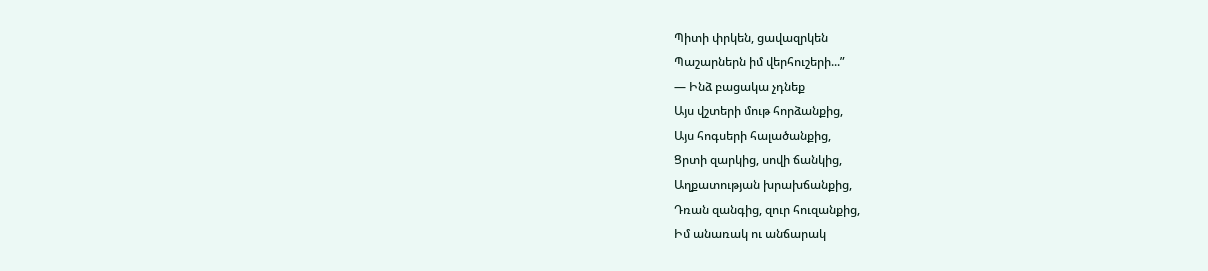Պիտի փրկեն, ցավազրկեն
Պաշարներն իմ վերհուշերի...”
― Ինձ բացակա չդնեք
Այս վշտերի մութ հորձանքից,
Այս հոգսերի հալածանքից,
Ցրտի զարկից, սովի ճանկից,
Աղքատության խրախճանքից,
Դռան զանգից, զուր հուզանքից,
Իմ անառակ ու անճարակ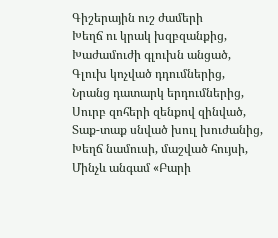Գիշերային ուշ ժամերի
Խեղճ ու կրակ խզբզանքից,
Խաժամուժի գլուխն անցած,
Գլուխ կոչված դդումներից,
Նրանց դատարկ երդումներից,
Սուրբ զոհերի զենքով զինված,
Տաք-տաք սնված խուլ խուժանից,
Խեղճ նամուսի, մաշված հույսի,
Մինչև անգամ «Բարի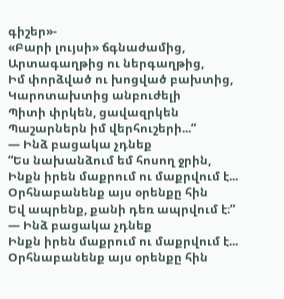գիշեր»-
«Բարի լույսի» ճգնաժամից,
Արտագաղթից ու ներգաղթից,
Իմ փորձված ու խոցված բախտից,
Կարոտախտից անբուժելի
Պիտի փրկեն, ցավազրկեն
Պաշարներն իմ վերհուշերի...”
― Ինձ բացակա չդնեք
“Ես նախանձում եմ հոսող ջրին,
Ինքն իրեն մաքրում ու մաքրվում է...
Օրհնաբանենք այս օրենքը հին
Եվ ապրենք, քանի դեռ ապրվում է։”
― Ինձ բացակա չդնեք
Ինքն իրեն մաքրում ու մաքրվում է...
Օրհնաբանենք այս օրենքը հին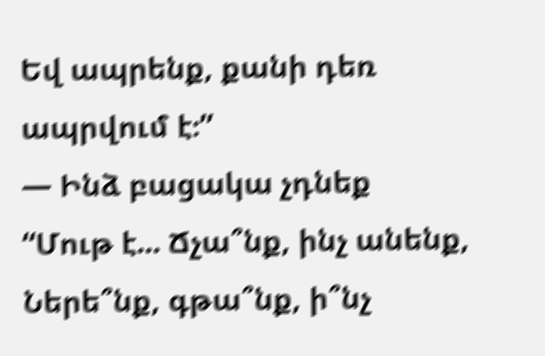Եվ ապրենք, քանի դեռ ապրվում է։”
― Ինձ բացակա չդնեք
“Մութ է... Ճչա՞նք, ինչ անենք,
Ներե՞նք, գթա՞նք, ի՞նչ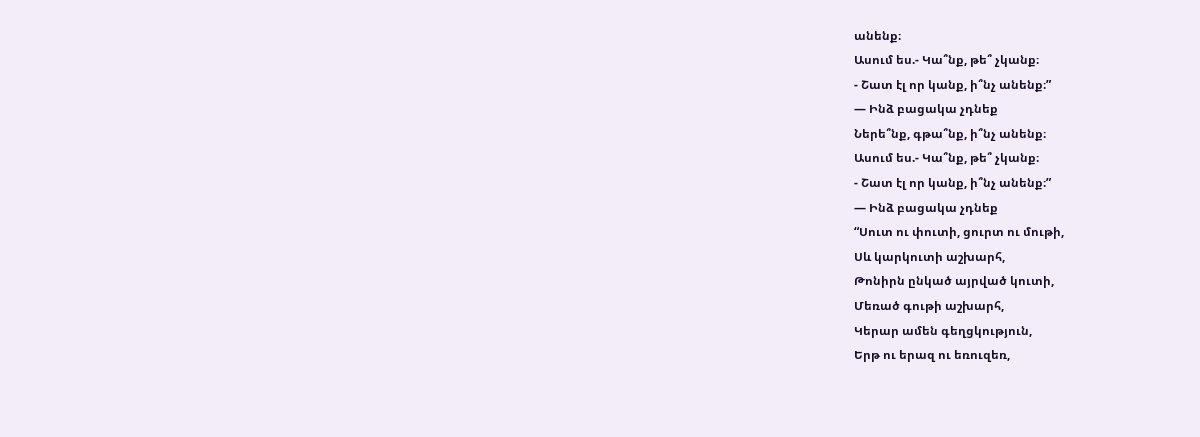անենք։
Ասում ես.- Կա՞նք, թե՞ չկանք։
- Շատ էլ որ կանք, ի՞նչ անենք։”
― Ինձ բացակա չդնեք
Ներե՞նք, գթա՞նք, ի՞նչ անենք։
Ասում ես.- Կա՞նք, թե՞ չկանք։
- Շատ էլ որ կանք, ի՞նչ անենք։”
― Ինձ բացակա չդնեք
“Սուտ ու փուտի, ցուրտ ու մութի,
Սև կարկուտի աշխարհ,
Թոնիրն ընկած այրված կուտի,
Մեռած գութի աշխարհ,
Կերար ամեն գեղցկություն,
Երթ ու երազ ու եռուզեռ,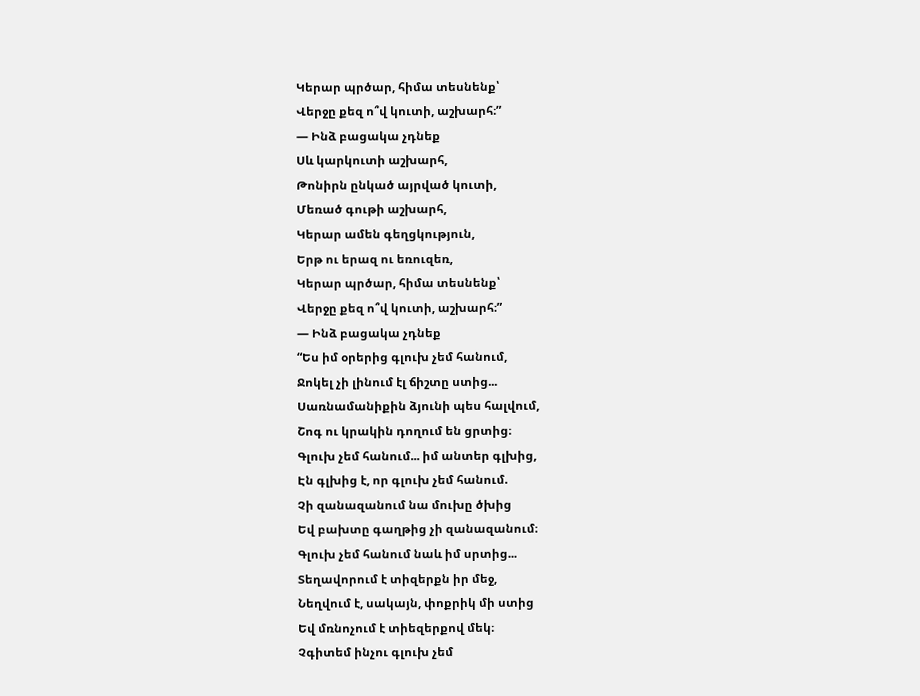Կերար պրծար, հիմա տեսնենք՝
Վերջը քեզ ո՞վ կուտի, աշխարհ։”
― Ինձ բացակա չդնեք
Սև կարկուտի աշխարհ,
Թոնիրն ընկած այրված կուտի,
Մեռած գութի աշխարհ,
Կերար ամեն գեղցկություն,
Երթ ու երազ ու եռուզեռ,
Կերար պրծար, հիմա տեսնենք՝
Վերջը քեզ ո՞վ կուտի, աշխարհ։”
― Ինձ բացակա չդնեք
“Ես իմ օրերից գլուխ չեմ հանում,
Ջոկել չի լինում էլ ճիշտը ստից...
Սառնամանիքին ձյունի պես հալվում,
Շոգ ու կրակին դողում են ցրտից։
Գլուխ չեմ հանում... իմ անտեր գլխից,
Էն գլխից է, որ գլուխ չեմ հանում.
Չի զանազանում նա մուխը ծխից
Եվ բախտը գաղթից չի զանազանում։
Գլուխ չեմ հանում նաև իմ սրտից...
Տեղավորում է տիզերքն իր մեջ,
Նեղվում է, սակայն, փոքրիկ մի ստից
Եվ մռնոչում է տիեզերքով մեկ։
Չգիտեմ ինչու գլուխ չեմ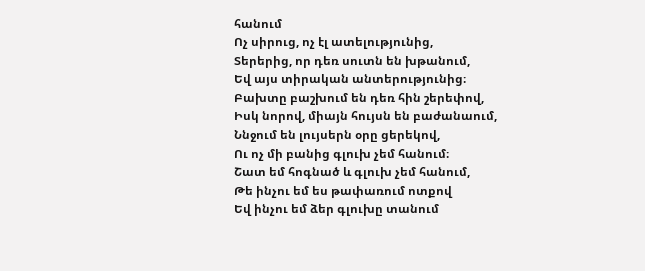հանում
Ոչ սիրուց, ոչ էլ ատելությունից,
Տերերից, որ դեռ սուտն են խթանում,
Եվ այս տիրական անտերությունից։
Բախտը բաշխում են դեռ հին շերեփով,
Իսկ նորով, միայն հույսն են բաժանաում,
Ննջում են լույսերն օրը ցերեկով,
Ու ոչ մի բանից գլուխ չեմ հանում։
Շատ եմ հոգնած և գլուխ չեմ հանում,
Թե ինչու եմ ես թափառում ոտքով
Եվ ինչու եմ ձեր գլուխը տանում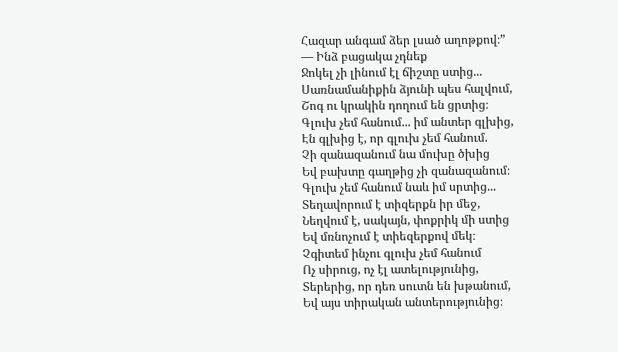Հազար անգամ ձեր լսած աղոթքով։”
― Ինձ բացակա չդնեք
Ջոկել չի լինում էլ ճիշտը ստից...
Սառնամանիքին ձյունի պես հալվում,
Շոգ ու կրակին դողում են ցրտից։
Գլուխ չեմ հանում... իմ անտեր գլխից,
Էն գլխից է, որ գլուխ չեմ հանում.
Չի զանազանում նա մուխը ծխից
Եվ բախտը գաղթից չի զանազանում։
Գլուխ չեմ հանում նաև իմ սրտից...
Տեղավորում է տիզերքն իր մեջ,
Նեղվում է, սակայն, փոքրիկ մի ստից
Եվ մռնոչում է տիեզերքով մեկ։
Չգիտեմ ինչու գլուխ չեմ հանում
Ոչ սիրուց, ոչ էլ ատելությունից,
Տերերից, որ դեռ սուտն են խթանում,
Եվ այս տիրական անտերությունից։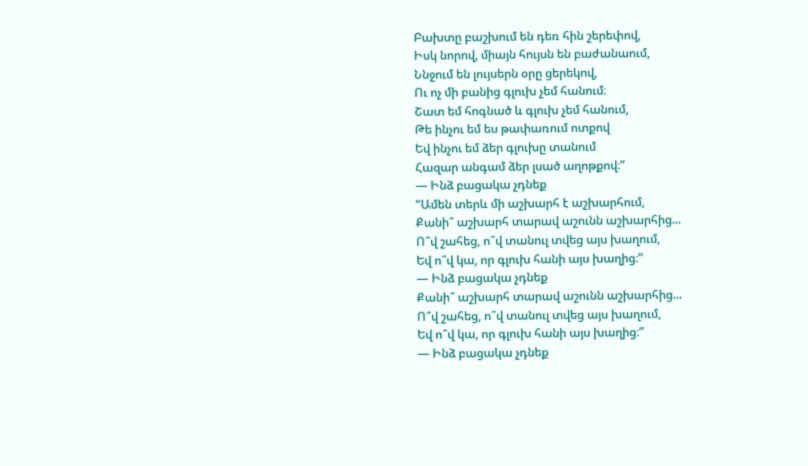Բախտը բաշխում են դեռ հին շերեփով,
Իսկ նորով, միայն հույսն են բաժանաում,
Ննջում են լույսերն օրը ցերեկով,
Ու ոչ մի բանից գլուխ չեմ հանում։
Շատ եմ հոգնած և գլուխ չեմ հանում,
Թե ինչու եմ ես թափառում ոտքով
Եվ ինչու եմ ձեր գլուխը տանում
Հազար անգամ ձեր լսած աղոթքով։”
― Ինձ բացակա չդնեք
“Ամեն տերև մի աշխարհ է աշխարհում,
Քանի՞ աշխարհ տարավ աշունն աշխարհից...
Ո՞վ շահեց, ո՞վ տանուլ տվեց այս խաղում,
Եվ ո՞վ կա, որ գլուխ հանի այս խաղից։”
― Ինձ բացակա չդնեք
Քանի՞ աշխարհ տարավ աշունն աշխարհից...
Ո՞վ շահեց, ո՞վ տանուլ տվեց այս խաղում,
Եվ ո՞վ կա, որ գլուխ հանի այս խաղից։”
― Ինձ բացակա չդնեք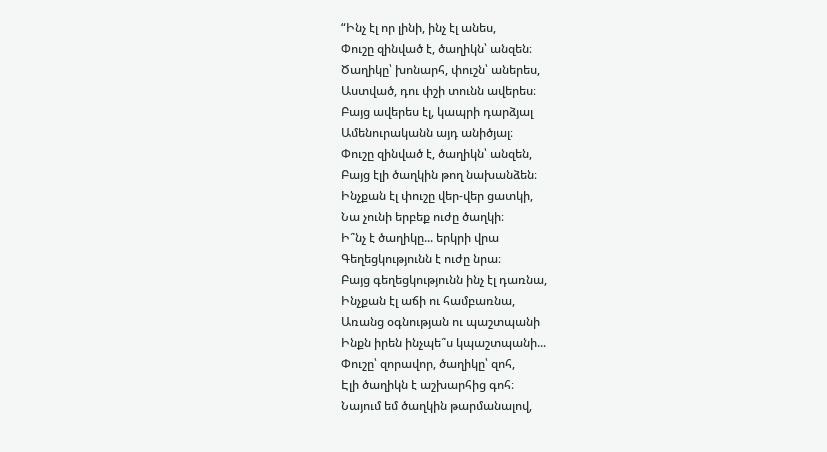“Ինչ էլ որ լինի, ինչ էլ անես,
Փուշը զինված է, ծաղիկն՝ անզեն։
Ծաղիկը՝ խոնարհ, փուշն՝ աներես,
Աստված, դու փշի տունն ավերես։
Բայց ավերես էլ, կապրի դարձյալ
Ամենուրականն այդ անիծյալ։
Փուշը զինված է, ծաղիկն՝ անզեն,
Բայց էլի ծաղկին թող նախանձեն։
Ինչքան էլ փուշը վեր-վեր ցատկի,
Նա չունի երբեք ուժը ծաղկի։
Ի՞նչ է ծաղիկը... երկրի վրա
Գեղեցկությունն է ուժը նրա։
Բայց գեղեցկությունն ինչ էլ դառնա,
Ինչքան էլ աճի ու համբառնա,
Առանց օգնության ու պաշտպանի
Ինքն իրեն ինչպե՞ս կպաշտպանի...
Փուշը՝ զորավոր, ծաղիկը՝ զոհ,
Էլի ծաղիկն է աշխարհից գոհ։
Նայում եմ ծաղկին թարմանալով,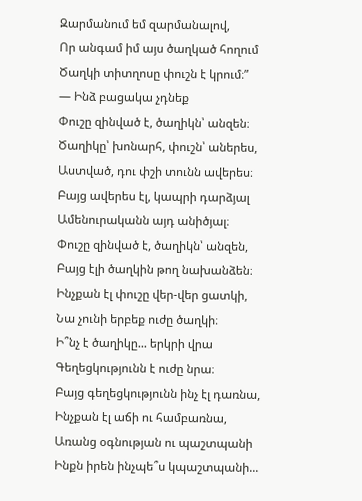Զարմանում եմ զարմանալով,
Որ անգամ իմ այս ծաղկած հողում
Ծաղկի տիտղոսը փուշն է կրում։”
― Ինձ բացակա չդնեք
Փուշը զինված է, ծաղիկն՝ անզեն։
Ծաղիկը՝ խոնարհ, փուշն՝ աներես,
Աստված, դու փշի տունն ավերես։
Բայց ավերես էլ, կապրի դարձյալ
Ամենուրականն այդ անիծյալ։
Փուշը զինված է, ծաղիկն՝ անզեն,
Բայց էլի ծաղկին թող նախանձեն։
Ինչքան էլ փուշը վեր-վեր ցատկի,
Նա չունի երբեք ուժը ծաղկի։
Ի՞նչ է ծաղիկը... երկրի վրա
Գեղեցկությունն է ուժը նրա։
Բայց գեղեցկությունն ինչ էլ դառնա,
Ինչքան էլ աճի ու համբառնա,
Առանց օգնության ու պաշտպանի
Ինքն իրեն ինչպե՞ս կպաշտպանի...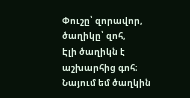Փուշը՝ զորավոր, ծաղիկը՝ զոհ,
Էլի ծաղիկն է աշխարհից գոհ։
Նայում եմ ծաղկին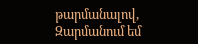թարմանալով,
Զարմանում եմ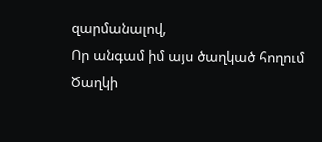զարմանալով,
Որ անգամ իմ այս ծաղկած հողում
Ծաղկի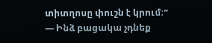տիտղոսը փուշն է կրում։”
― Ինձ բացակա չդնեք